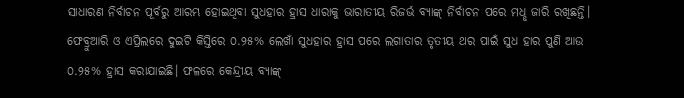ସାଧାରଣ ନିର୍ବାଚନ ପୂର୍ବରୁ ଆରମ୍ଭ ହୋଇଥିବା ସୁଧହାର ହ୍ରାସ ଧାରାକୁ ଭାରାତୀୟ ରିଜର୍ଭ ବ୍ୟାଙ୍କ୍ ନିର୍ବାଚନ ପରେ ମଧୢ ଜାରି ରଖିଛନ୍ତି। ଫେବ୍ରୁଆରି ଓ ଏପ୍ରିଲରେ ଦୁଇଟି କିସ୍ତିରେ ୦.୨୫% ଲେଖାଁ ସୁଧହାର ହ୍ରାସ ପରେ ଲଗାତାର ତୃତୀୟ ଥର ପାଇଁ ସୁଧ ହାର ପୁଣି ଆଉ ୦.୨୫% ହ୍ରାସ କରାଯାଇଛି। ଫଳରେ କେନ୍ଦ୍ରୀୟ ବ୍ୟାଙ୍କ୍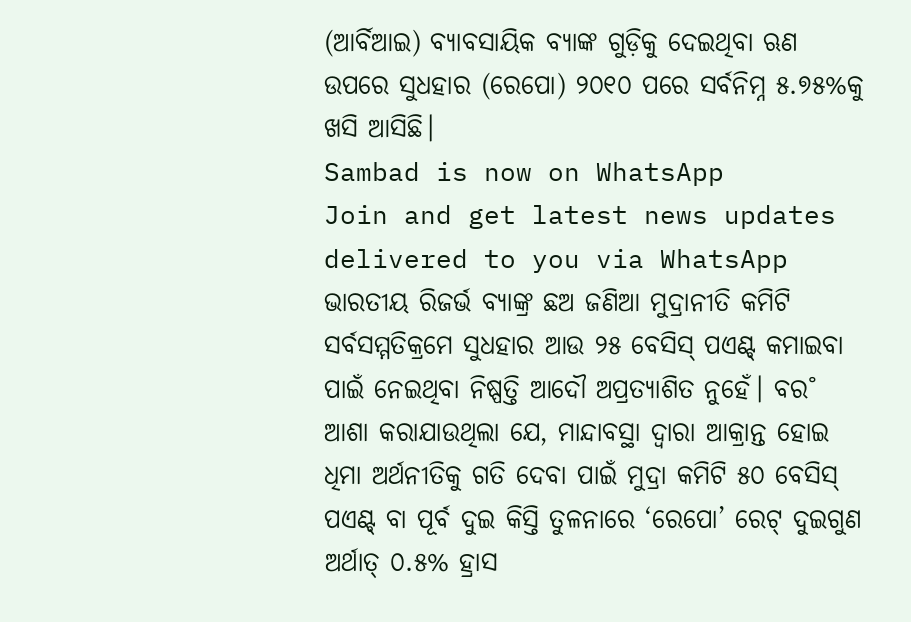(ଆର୍ବିଆଇ) ବ୍ୟାବସାୟିକ ବ୍ୟାଙ୍କ ଗୁଡ଼ିକୁ ଦେଇଥିବା ଋଣ ଉପରେ ସୁଧହାର (ରେପୋ) ୨୦୧୦ ପରେ ସର୍ବନିମ୍ନ ୫.୭୫%କୁ ଖସି ଆସିଛି।
Sambad is now on WhatsApp
Join and get latest news updates delivered to you via WhatsApp
ଭାରତୀୟ ରିଜର୍ଭ ବ୍ୟାଙ୍କ୍ର ଛଅ ଜଣିଆ ମୁଦ୍ରାନୀତି କମିଟି ସର୍ବସମ୍ମତିକ୍ରମେ ସୁଧହାର ଆଉ ୨୫ ବେସିସ୍ ପଏଣ୍ଟ୍ କମାଇବା ପାଇଁ ନେଇଥିବା ନିଷ୍ପତ୍ତି ଆଦୌ ଅପ୍ରତ୍ୟାଶିତ ନୁହେଁ। ବର˚ ଆଶା କରାଯାଉଥିଲା ଯେ, ମାନ୍ଦାବସ୍ଥା ଦ୍ବାରା ଆକ୍ରାନ୍ତ ହୋଇ ଧିମା ଅର୍ଥନୀତିକୁ ଗତି ଦେବା ପାଇଁ ମୁଦ୍ରା କମିଟି ୫୦ ବେସିସ୍ ପଏଣ୍ଟ୍ ବା ପୂର୍ବ ଦୁଇ କିସ୍ତି ତୁଳନାରେ ‘ରେପୋ’ ରେଟ୍ ଦୁଇଗୁଣ ଅର୍ଥାତ୍ ୦.୫% ହ୍ରାସ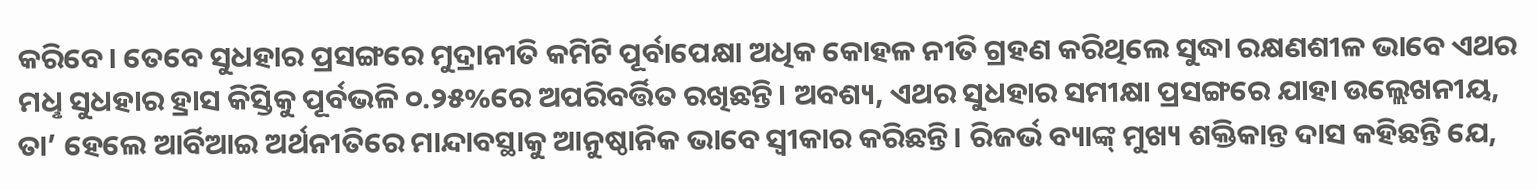କରିବେ। ତେବେ ସୁଧହାର ପ୍ରସଙ୍ଗରେ ମୁଦ୍ରାନୀତି କମିଟି ପୂର୍ବାପେକ୍ଷା ଅଧିକ କୋହଳ ନୀତି ଗ୍ରହଣ କରିଥିଲେ ସୁଦ୍ଧା ରକ୍ଷଣଶୀଳ ଭାବେ ଏଥର ମଧୢ ସୁଧହାର ହ୍ରାସ କିସ୍ତିକୁ ପୂର୍ବଭଳି ୦.୨୫%ରେ ଅପରିବର୍ତ୍ତିତ ରଖିଛନ୍ତି। ଅବଶ୍ୟ, ଏଥର ସୁଧହାର ସମୀକ୍ଷା ପ୍ରସଙ୍ଗରେ ଯାହା ଉଲ୍ଲେଖନୀୟ, ତା’ ହେଲେ ଆର୍ବିଆଇ ଅର୍ଥନୀତିରେ ମାନ୍ଦାବସ୍ଥାକୁ ଆନୁଷ୍ଠାନିକ ଭାବେ ସ୍ବୀକାର କରିଛନ୍ତି। ରିଜର୍ଭ ବ୍ୟାଙ୍କ୍ ମୁଖ୍ୟ ଶକ୍ତିକାନ୍ତ ଦାସ କହିଛନ୍ତି ଯେ,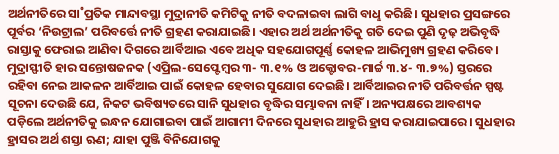ଅର୍ଥନୀତିରେ ସା˚ପ୍ରତିକ ମାନ୍ଦାବସ୍ଥା ମୁଦ୍ରାନୀତି କମିଟିକୁ ନୀତି ବଦଳାଇବା ଲାଗି ବାଧୢ କରିଛି। ସୁଧହାର ପ୍ରସଙ୍ଗରେ ପୂର୍ବର ‘ନିଉଟ୍ରାଲ’ ପରିବର୍ତ୍ତେ ନୀତି ଗ୍ରହଣ କରାଯାଇଛି। ଏହାର ଅର୍ଥ ଅର୍ଥନୀତିକୁ ଗତି ଦେଇ ପୁଣି ଦୃଢ଼ ଅଭିବୃଦ୍ଧି ରାସ୍ତାକୁ ଫେରାଇ ଆଣିବା ଦିଗରେ ଆର୍ବିଆଇ ଏବେ ଅଧିକ ସହଯୋଗପୂର୍ଣ୍ଣ କୋହଳ ଆଭିମୁଖ୍ୟ ଗ୍ରହଣ କରିବେ। ମୁଦ୍ରାସ୍ଫୀତି ହାର ସନ୍ତୋଷଜନକ (ଏପ୍ରିଲ-ସେପ୍ଟେମ୍ବର ୩- ୩.୧% ଓ ଅକ୍ଟୋବର-ମାର୍ଚ୍ଚ ୩.୪- ୩.୭%) ସ୍ତରରେ ରହିବା ନେଇ ଆକଳନ ଆର୍ବିଆଇ ପାଇଁ କୋହଳ ହେବାର ସୁଯୋଗ ଦେଇଛି। ଆର୍ବିଆଇର ନୀତି ପରିବର୍ତ୍ତନ ସ୍ପଷ୍ଟ ସୂଚନା ଦେଉଛି ଯେ, ନିକଟ ଭବିଷ୍ୟତରେ ସାନି ସୁଧହାର ବୃଦ୍ଧିର ସମ୍ଭାବନା ନାହିଁ। ଅନ୍ୟପକ୍ଷରେ ଆବଶ୍ୟକ ପଡ଼ିଲେ ଅର୍ଥନୀତିକୁ ଇନ୍ଧନ ଯୋଗାଇବା ପାଇଁ ଆଗାମୀ ଦିନରେ ସୁଧହାର ଆହୁରି ହ୍ରାସ କରାଯାଇପାରେ। ସୁଧହାର ହ୍ରାସର ଅର୍ଥ ଶସ୍ତା ଋଣ; ଯାହା ପୁଞ୍ଜି ବିନିଯୋଗକୁ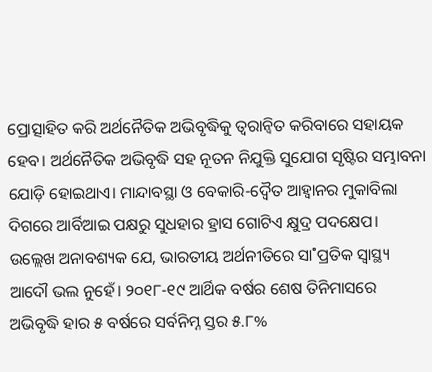ପ୍ରୋତ୍ସାହିତ କରି ଅର୍ଥନୈତିକ ଅଭିବୃଦ୍ଧିକୁ ତ୍ବରାନ୍ବିତ କରିବାରେ ସହାୟକ ହେବ। ଅର୍ଥନୈତିକ ଅଭିବୃଦ୍ଧି ସହ ନୂତନ ନିଯୁକ୍ତି ସୁଯୋଗ ସୃଷ୍ଟିର ସମ୍ଭାବନା ଯୋଡ଼ି ହୋଇଥାଏ। ମାନ୍ଦାବସ୍ଥା ଓ ବେକାରି-ଦ୍ବୈତ ଆହ୍ବାନର ମୁକାବିଲା ଦିଗରେ ଆର୍ବିଆଇ ପକ୍ଷରୁ ସୁଧହାର ହ୍ରାସ ଗୋଟିଏ କ୍ଷୁଦ୍ର ପଦକ୍ଷେପ।
ଉଲ୍ଲେଖ ଅନାବଶ୍ୟକ ଯେ, ଭାରତୀୟ ଅର୍ଥନୀତିରେ ସା˚ପ୍ରତିକ ସ୍ବାସ୍ଥ୍ୟ ଆଦୌ ଭଲ ନୁହେଁ। ୨୦୧୮-୧୯ ଆର୍ଥିକ ବର୍ଷର ଶେଷ ତିନିମାସରେ ଅଭିବୃଦ୍ଧି ହାର ୫ ବର୍ଷରେ ସର୍ବନିମ୍ନ ସ୍ତର ୫.୮%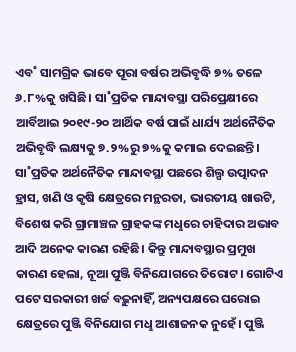ଏବ˚ ସାମଗ୍ରିକ ଭାବେ ପୂରା ବର୍ଷର ଅଭିବୃଦ୍ଧି ୭% ତଳେ ୬.୮%କୁ ଖସିଛି। ସା˚ପ୍ରତିକ ମାନ୍ଦାବସ୍ଥା ପରିପ୍ରେକ୍ଷୀରେ ଆର୍ବିଆଇ ୨୦୧୯-୨୦ ଆର୍ଥିକ ବର୍ଷ ପାଇଁ ଧାର୍ଯ୍ୟ ଅର୍ଥନୈତିକ ଅଭିବୃଦ୍ଧି ଲକ୍ଷ୍ୟକୁ ୭.୨%ରୁ ୭%କୁ କମାଇ ଦେଇଛନ୍ତି। ସା˚ପ୍ରତିକ ଅର୍ଥନୈତିକ ମାନ୍ଦାବସ୍ଥା ପଛରେ ଶିଲ୍ପ ଉତ୍ପାଦନ ହ୍ରାସ, ଖଣି ଓ କୃଷି କ୍ଷେତ୍ରରେ ମନ୍ଥରତା, ଭାରତୀୟ ଖାଉଟି, ବିଶେଷ କରି ଗ୍ରାମାଞ୍ଚଳ ଗ୍ରାହକଙ୍କ ମଧୢରେ ଚାହିଦାର ଅଭାବ ଆଦି ଅନେକ କାରଣ ରହିଛି। କିନ୍ତୁ ମାନ୍ଦାବସ୍ଥାର ପ୍ରମୁଖ କାରଣ ହେଲା, ନୂଆ ପୁଞ୍ଜି ବିନିଯୋଗରେ ତିରୋଟ। ଗୋଟିଏ ପଟେ ସରକାରୀ ଖର୍ଚ୍ଚ ବଢ଼ୁନାହିଁ, ଅନ୍ୟପକ୍ଷରେ ଘରୋଇ କ୍ଷେତ୍ରରେ ପୁଞ୍ଜି ବିନିଯୋଗ ମଧୢ ଆଶାଜନକ ନୁହେଁ। ପୁଞ୍ଜି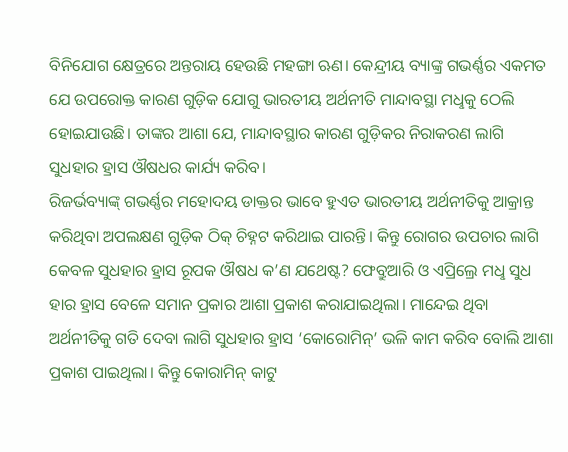ବିନିଯୋଗ କ୍ଷେତ୍ରରେ ଅନ୍ତରାୟ ହେଉଛି ମହଙ୍ଗା ଋଣ। କେନ୍ଦ୍ରୀୟ ବ୍ୟାଙ୍କ୍ର ଗଭର୍ଣ୍ଣର ଏକମତ ଯେ ଉପରୋକ୍ତ କାରଣ ଗୁଡ଼ିକ ଯୋଗୁ ଭାରତୀୟ ଅର୍ଥନୀତି ମାନ୍ଦାବସ୍ଥା ମଧୢକୁ ଠେଲି ହୋଇଯାଉଛି। ତାଙ୍କର ଆଶା ଯେ, ମାନ୍ଦାବସ୍ଥାର କାରଣ ଗୁଡ଼ିକର ନିରାକରଣ ଲାଗି ସୁଧହାର ହ୍ରାସ ଔଷଧର କାର୍ଯ୍ୟ କରିବ।
ରିଜର୍ଭବ୍ୟାଙ୍କ୍ ଗଭର୍ଣ୍ଣର ମହୋଦୟ ଡାକ୍ତର ଭାବେ ହୁଏତ ଭାରତୀୟ ଅର୍ଥନୀତିକୁ ଆକ୍ରାନ୍ତ କରିଥିବା ଅପଲକ୍ଷଣ ଗୁଡ଼ିକ ଠିକ୍ ଚିହ୍ନଟ କରିଥାଇ ପାରନ୍ତି। କିନ୍ତୁ ରୋଗର ଉପଚାର ଲାଗି କେବଳ ସୁଧହାର ହ୍ରାସ ରୂପକ ଔଷଧ କ’ଣ ଯଥେଷ୍ଟ? ଫେବ୍ରୁଆରି ଓ ଏପ୍ରିଲ୍ରେ ମଧୢ ସୁଧ ହାର ହ୍ରାସ ବେଳେ ସମାନ ପ୍ରକାର ଆଶା ପ୍ରକାଶ କରାଯାଇଥିଲା। ମାନ୍ଦେଇ ଥିବା ଅର୍ଥନୀତିକୁ ଗତି ଦେବା ଲାଗି ସୁଧହାର ହ୍ରାସ ‘କୋରୋମିନ୍’ ଭଳି କାମ କରିବ ବୋଲି ଆଶା ପ୍ରକାଶ ପାଇଥିଲା। କିନ୍ତୁ କୋରାମିନ୍ କାଟୁ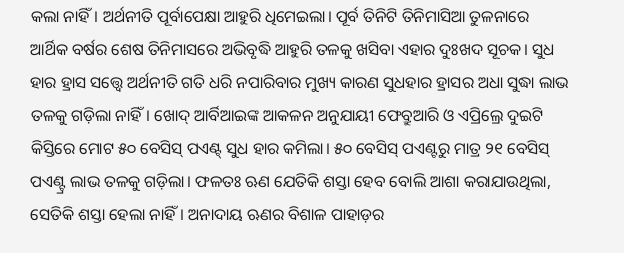କଲା ନାହିଁ। ଅର୍ଥନୀତି ପୂର୍ବାପେକ୍ଷା ଆହୁରି ଧିମେଇଲା। ପୂର୍ବ ତିନିଟି ତିନିମାସିଆ ତୁଳନାରେ ଆର୍ଥିକ ବର୍ଷର ଶେଷ ତିନିମାସରେ ଅଭିବୃଦ୍ଧି ଆହୁରି ତଳକୁ ଖସିବା ଏହାର ଦୁଃଖଦ ସୂଚକ। ସୁଧ ହାର ହ୍ରାସ ସତ୍ତ୍ବେ ଅର୍ଥନୀତି ଗତି ଧରି ନପାରିବାର ମୁଖ୍ୟ କାରଣ ସୁଧହାର ହ୍ରାସର ଅଧା ସୁଦ୍ଧା ଲାଭ ତଳକୁ ଗଡ଼ିଲା ନାହିଁ। ଖୋଦ୍ ଆର୍ବିଆଇଙ୍କ ଆକଳନ ଅନୁଯାୟୀ ଫେବ୍ରୁଆରି ଓ ଏପ୍ରିଲ୍ରେ ଦୁଇଟି କିସ୍ତିରେ ମୋଟ ୫୦ ବେସିସ୍ ପଏଣ୍ଟ୍ ସୁଧ ହାର କମିଲା। ୫୦ ବେସିସ୍ ପଏଣ୍ଟରୁ ମାତ୍ର ୨୧ ବେସିସ୍ ପଏଣ୍ଟ୍ର ଲାଭ ତଳକୁ ଗଡ଼ିଲା। ଫଳତଃ ଋଣ ଯେତିକି ଶସ୍ତା ହେବ ବୋଲି ଆଶା କରାଯାଉଥିଲା, ସେତିକି ଶସ୍ତା ହେଲା ନାହିଁ। ଅନାଦାୟ ଋଣର ବିଶାଳ ପାହାଡ଼ର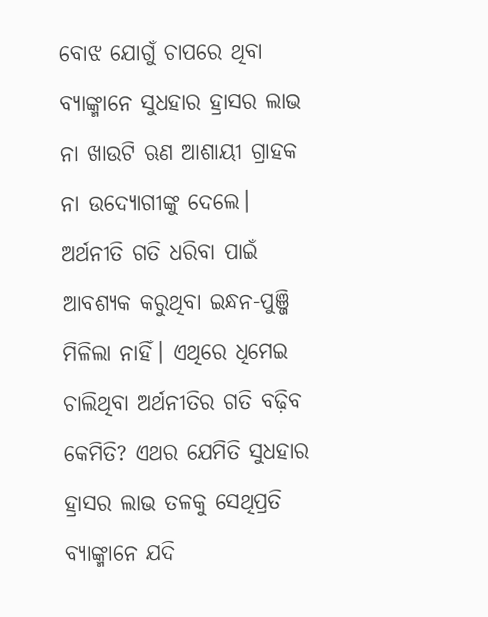ବୋଝ ଯୋଗୁଁ ଚାପରେ ଥିବା ବ୍ୟାଙ୍କ୍ମାନେ ସୁଧହାର ହ୍ରାସର ଲାଭ ନା ଖାଉଟି ଋଣ ଆଶାୟୀ ଗ୍ରାହକ ନା ଉଦ୍ୟୋଗୀଙ୍କୁ ଦେଲେ। ଅର୍ଥନୀତି ଗତି ଧରିବା ପାଇଁ ଆବଶ୍ୟକ କରୁଥିବା ଇନ୍ଧନ-ପୁଞ୍ଜି ମିଳିଲା ନାହିଁ। ଏଥିରେ ଧିମେଇ ଚାଲିଥିବା ଅର୍ଥନୀତିର ଗତି ବଢ଼ିବ କେମିତି? ଏଥର ଯେମିତି ସୁଧହାର ହ୍ରାସର ଲାଭ ତଳକୁ ସେଥିପ୍ରତି ବ୍ୟାଙ୍କ୍ମାନେ ଯଦି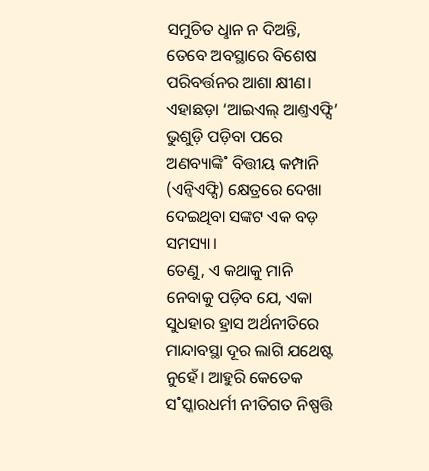ସମୁଚିତ ଧୢାନ ନ ଦିଅନ୍ତି, ତେବେ ଅବସ୍ଥାରେ ବିଶେଷ ପରିବର୍ତ୍ତନର ଆଶା କ୍ଷୀଣ। ଏହାଛଡ଼ା ‘ଆଇଏଲ୍ ଆଣ୍ତଏଫ୍ସି’ ଭୁଶୁଡ଼ି ପଡ଼ିବା ପରେ ଅଣବ୍ୟାଙ୍କି˚ ବିତ୍ତୀୟ କମ୍ପାନି (ଏନ୍ବିଏଫ୍ସି) କ୍ଷେତ୍ରରେ ଦେଖା ଦେଇଥିବା ସଙ୍କଟ ଏକ ବଡ଼ ସମସ୍ୟା।
ତେଣୁ, ଏ କଥାକୁ ମାନି ନେବାକୁ ପଡ଼ିବ ଯେ, ଏକା ସୁଧହାର ହ୍ରାସ ଅର୍ଥନୀତିରେ ମାନ୍ଦାବସ୍ଥା ଦୂର ଲାଗି ଯଥେଷ୍ଟ ନୁହେଁ। ଆହୁରି କେତେକ ସ˚ସ୍କାରଧର୍ମୀ ନୀତିଗତ ନିଷ୍ପତ୍ତି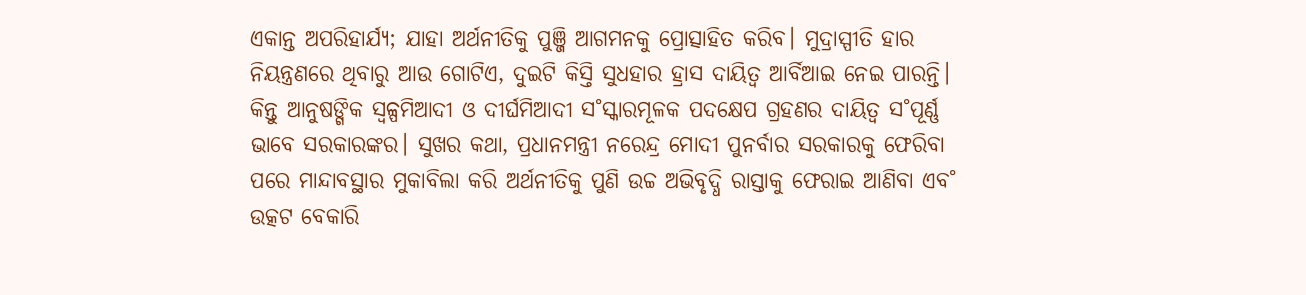ଏକାନ୍ତ ଅପରିହାର୍ଯ୍ୟ; ଯାହା ଅର୍ଥନୀତିକୁ ପୁଞ୍ଜି ଆଗମନକୁ ପ୍ରୋତ୍ସାହିତ କରିବ। ମୁଦ୍ରାସ୍ପୀତି ହାର ନିୟନ୍ତ୍ରଣରେ ଥିବାରୁ ଆଉ ଗୋଟିଏ, ଦୁଇଟି କିସ୍ତି ସୁଧହାର ହ୍ରାସ ଦାୟିତ୍ବ ଆର୍ବିଆଇ ନେଇ ପାରନ୍ତି। କିନ୍ତୁ ଆନୁଷଙ୍ଗିକ ସ୍ବଳ୍ପମିଆଦୀ ଓ ଦୀର୍ଘମିଆଦୀ ସ˚ସ୍କାରମୂଳକ ପଦକ୍ଷେପ ଗ୍ରହଣର ଦାୟିତ୍ବ ସ˚ପୂର୍ଣ୍ଣ ଭାବେ ସରକାରଙ୍କର। ସୁଖର କଥା, ପ୍ରଧାନମନ୍ତ୍ରୀ ନରେନ୍ଦ୍ର ମୋଦୀ ପୁନର୍ବାର ସରକାରକୁ ଫେରିବା ପରେ ମାନ୍ଦାବସ୍ଥାର ମୁକାବିଲା କରି ଅର୍ଥନୀତିକୁ ପୁଣି ଉଚ୍ଚ ଅଭିବୃଦ୍ଧି ରାସ୍ତାକୁ ଫେରାଇ ଆଣିବା ଏବ˚ ଉତ୍କଟ ବେକାରି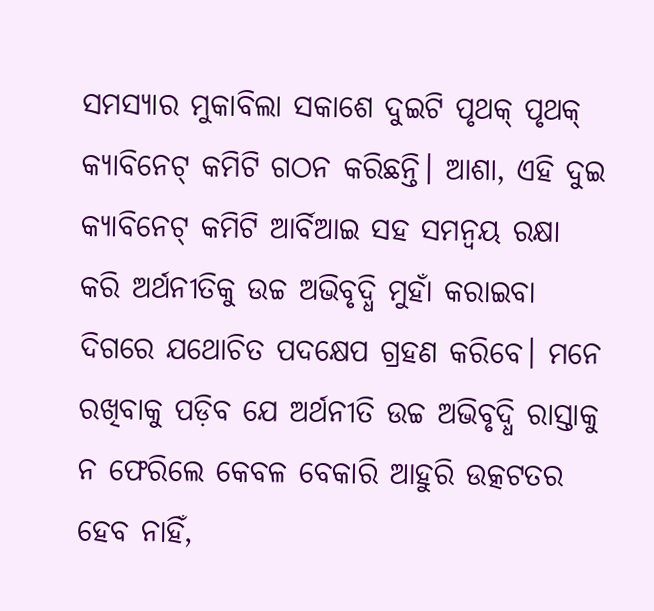ସମସ୍ୟାର ମୁକାବିଲା ସକାଶେ ଦୁଇଟି ପୃଥକ୍ ପୃଥକ୍ କ୍ୟାବିନେଟ୍ କମିଟି ଗଠନ କରିଛନ୍ତି। ଆଶା, ଏହି ଦୁଇ କ୍ୟାବିନେଟ୍ କମିଟି ଆର୍ବିଆଇ ସହ ସମନ୍ବୟ ରକ୍ଷା କରି ଅର୍ଥନୀତିକୁ ଉଚ୍ଚ ଅଭିବୃଦ୍ଧି ମୁହାଁ କରାଇବା ଦିଗରେ ଯଥୋଚିତ ପଦକ୍ଷେପ ଗ୍ରହଣ କରିବେ। ମନେ ରଖିବାକୁ ପଡ଼ିବ ଯେ ଅର୍ଥନୀତି ଉଚ୍ଚ ଅଭିବୃଦ୍ଧି ରାସ୍ତାକୁ ନ ଫେରିଲେ କେବଳ ବେକାରି ଆହୁରି ଉତ୍କଟତର ହେବ ନାହିଁ,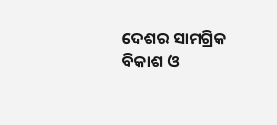ଦେଶର ସାମଗ୍ରିକ ବିକାଶ ଓ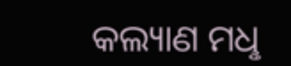କଲ୍ୟାଣ ମଧୢ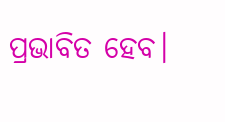ପ୍ରଭାବିତ ହେବ।